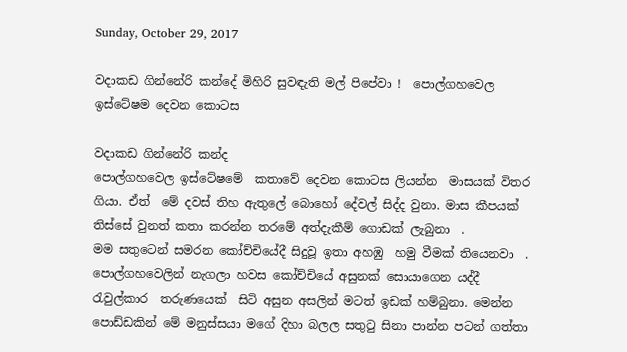Sunday, October 29, 2017

වදාකඩ ගින්නේරි කන්දේ මිහිරි සුවඳැති මල් පිපේවා !  පොල්ගහවෙල ඉස්ටේෂම දෙවන කොටස

වදාකඩ ගින්නේරි කන්ද
පොල්ගහවෙල ඉස්ටේෂමේ  කතාවේ දෙවන කොටස ලියන්න  මාසයක් විතර ගියා. ඒත්  මේ දවස් තිහ ඇතුලේ බොහෝ දේවල් සිද්ද වුනා. මාස කීපයක්  තිස්සේ වුනත් කතා කරන්න තරමේ අත්දැකීම් ගොඩක් ලැබුනා  .
මම සතුටෙන් සමරන කෝච්චියේදී සිදුවූ ඉතා අහඹු  හමු වීමක් තියෙනවා  . පොල්ගහවෙලින් නැගලා හවස කෝච්චියේ අසුනක් සොයාගෙන යද්දී රැවුල්කාර  තරුණයෙක්  සිටි අසුන අසලින් මටත් ඉඩක් හම්බුනා. මෙන්න පොඩ්ඩකින් මේ මනුස්සයා මගේ දිහා බලල සතුටු සිනා පාන්න පටන් ගත්තා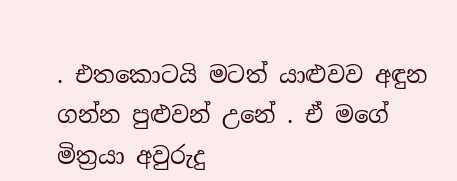. එතකොටයි මටත් යාළුවව අඳුන ගන්න පුළුවන් උනේ . ඒ මගේ මිත්‍රයා අවුරුදු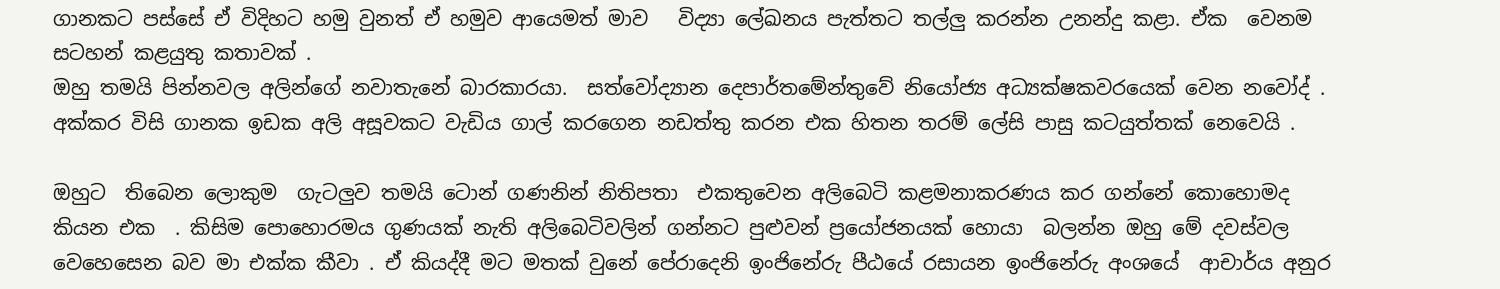ගානකට පස්සේ ඒ විදිහට හමු වුනත් ඒ හමුව ආයෙමත් මාව   විද්‍යා ලේඛනය පැත්තට තල්ලු කරන්න උනන්දු කළා. ඒක  වෙනම සටහන් කළයුතු කතාවක් .
ඔහු තමයි පින්නවල අලින්ගේ නවාතැනේ බාරකාරයා.  සත්වෝද්‍යාන දෙපාර්තමේන්තුවේ නියෝජ්‍ය අධ්‍යක්ෂකවරයෙක් වෙන නවෝද් .
අක්කර විසි ගානක ඉඩක අලි අසූවකට වැඩිය ගාල් කරගෙන නඩත්තු කරන එක හිතන තරම් ලේසි පාසු කටයුත්තක් නෙවෙයි .

ඔහුට  තිබෙන ලොකුම  ගැටලුව තමයි ටොන් ගණනින් නිතිපතා  එකතුවෙන අලිබෙටි කළමනාකරණය කර ගන්නේ කොහොමද කියන එක  . කිසිම පොහොරමය ගුණයක් නැති අලිබෙටිවලින් ගන්නට පුළුවන් ප්‍රයෝජනයක් හොයා  බලන්න ඔහු මේ දවස්වල  වෙහෙසෙන බව මා එක්ක කීවා . ඒ කියද්දී මට මතක් වුනේ පේරාදෙනි ඉංජිනේරු පීඨයේ රසායන ඉංජිනේරු අංශයේ  ආචාර්ය අනුර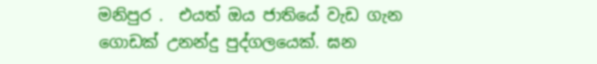මනිපුර .  එයත් ඔය ජාතියේ වැඩ ගැන ගොඩක් උනන්දු පුද්ගලයෙක්. ඝන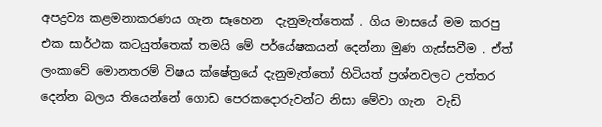අපද්‍රව්‍ය කළමනාකරණය ගැන සෑහෙන  දැනුමැත්තෙක් . ගිය මාසයේ මම කරපු එක සාර්ථක කටයුත්තෙක් තමයි මේ පර්යේෂකයන් දෙන්නා මුණ ගැස්සවීම . ඒත් ලංකාවේ මොනතරම් විෂය ක්ෂේත්‍රයේ දැනුමැත්තෝ හිටියත් ප්‍රශ්නවලට උත්තර දෙන්න බලය තියෙන්නේ ගොඩ පෙරකදොරුවන්ට නිසා මේවා ගැන  වැඩි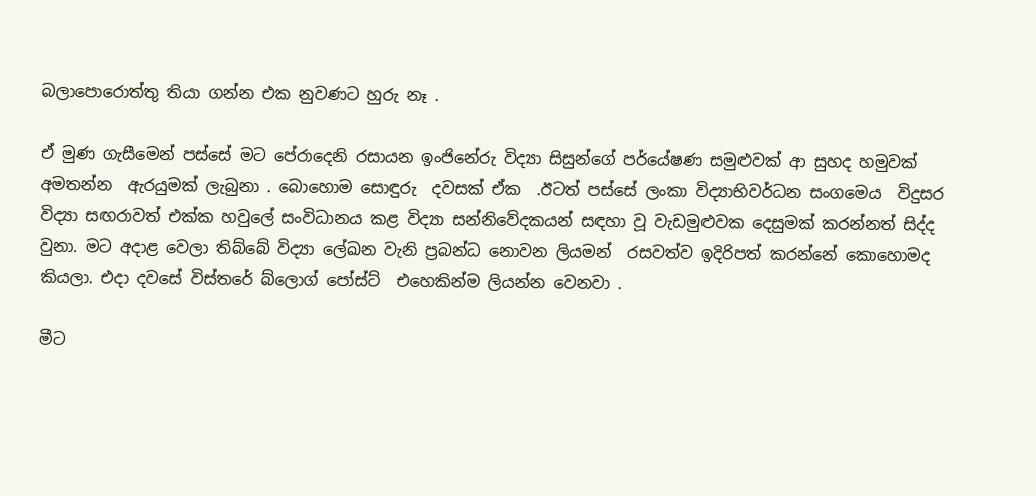බලාපොරොත්තු තියා ගන්න එක නුවණට හුරු නෑ .

ඒ මුණ ගැසීමෙන් පස්සේ මට පේරාදෙනි රසායන ඉංජිනේරු විද්‍යා සිසුන්ගේ පර්යේෂණ සමුළුවක් ආ සුහද හමුවක් අමතන්න  ඇරයුමක් ලැබුනා . බොහොම සොඳුරු  දවසක් ඒක  .ඊටත් පස්සේ ලංකා විද්‍යාභිවර්ධන සංගමෙය  විදුසර විද්‍යා සඟරාවත් එක්ක හවුලේ සංවිධානය කළ විද්‍යා සන්නිවේදකයන් සඳහා වූ වැඩමුළුවක දෙසුමක් කරන්නත් සිද්ද වුනා. මට අදාළ වෙලා තිබ්බේ විද්‍යා ලේඛන වැනි ප්‍රබන්ධ නොවන ලියමන්  රසවත්ව ඉදිරිපත් කරන්නේ කොහොමද කියලා. එදා දවසේ විස්තරේ බ්ලොග් පෝස්ට්  එහෙකින්ම ලියන්න වෙනවා .

මීට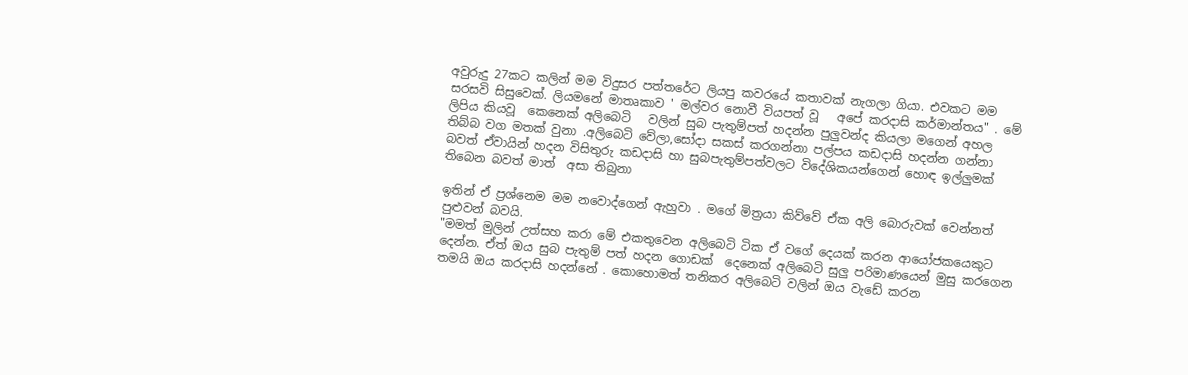අවුරුදු 27කට කලින් මම විදුසර පත්තරේට ලියපු කවරයේ කතාවක් නැගලා ගියා. එවකට මම සරසවි සිසුවෙක්. ලියමනේ මාතෘකාව ' මල්වර නොවී වියපත් වූ   අපේ කරදාසි කර්මාන්තය" . මේ ලිපිය කියවූ  කෙනෙක් අලිබෙටි   වලින් සුබ පැතුම්පත් හදන්න පුලුවන්ද කියලා මගෙන් අහල තිබ්බ වග මතක් වුනා .අලිබෙටි වේලා,සෝදා සකස් කරගන්නා පල්පය කඩදාසි හදන්න ගන්නා බවත් ඒවායින් හදන විසිතුරු කඩදාසි හා සුබපැතුම්පත්වලට විදේශිකයන්ගෙන් හොඳ ඉල්ලුමක් තිබෙන බවත් මාත්  අසා තිබුනා

ඉතින් ඒ ප්‍රශ්නෙම මම නවොද්ගෙන් ඇහුවා . මගේ මිත්‍රයා කිව්වේ ඒක අලි බොරුවක් වෙන්නත් පුළුවන් බවයි.
"මමත් මුලින් උත්සහ කරා මේ එකතුවෙන අලිබෙටි ටික ඒ වගේ දෙයක් කරන ආයෝජකයෙකුට දෙන්න. ඒත් ඔය සුබ පැතුම් පත් හදන ගොඩක්  දෙනෙක් අලිබෙටි සුලු පරිමාණයෙන් මුසු කරගෙන  තමයි ඔය කරදාසි හදන්නේ . කොහොමත් තනිකර අලිබෙටි වලින් ඔය වැඩේ කරන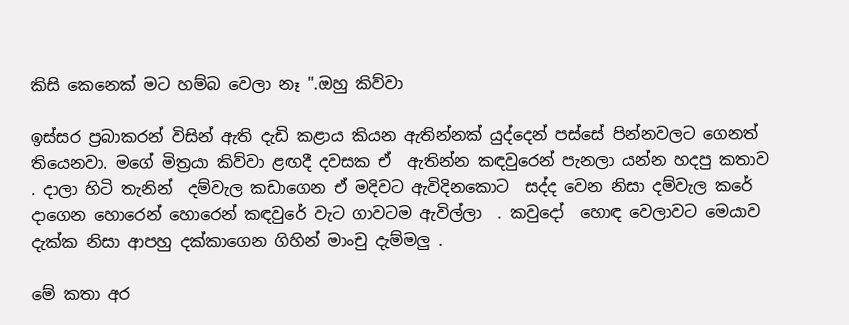කිසි කෙනෙක් මට හම්බ වෙලා නෑ ".ඔහු කිව්වා

ඉස්සර ප්‍රබාකරන් විසින් ඇති දැඩි කළාය කියන ඇතින්නක් යුද්දෙන් පස්සේ පින්නවලට ගෙනත්  තියෙනවා. මගේ මිත්‍රයා කිව්වා ළඟදී දවසක ඒ  ඇතින්න කඳවුරෙන් පැනලා යන්න හදපු කතාව . දාලා හිටි තැනින්  දම්වැල කඩාගෙන ඒ මදිවට ඇවිදිනකොට  සද්ද වෙන නිසා දම්වැල කරේ දාගෙන හොරෙන් හොරෙන් කඳවුරේ වැට ගාවටම ඇවිල්ලා  . කවුදෝ  හොඳ වෙලාවට මෙයාව දැක්ක නිසා ආපහු දක්කාගෙන ගිහින් මාංචු දැම්මලු .

මේ කතා අර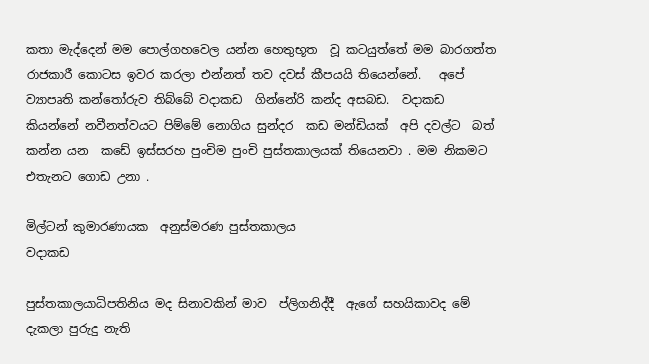කතා මැද්දෙන් මම පොල්ගහවෙල යන්න හෙතුභූත  වූ කටයුත්තේ මම බාරගත්ත රාජකාරී කොටස ඉවර කරලා එන්නත් තව දවස් කීපයයි තියෙන්නේ.   අපේ ව්‍යාපෘති කන්තෝරුව තිබ්බේ වදාකඩ  ගින්නේරි කන්ද අසබඩ.  වදාකඩ කියන්නේ නවීනත්වයට පිම්මේ නොගිය සුන්දර  කඩ මන්ඩියක්  අපි දවල්ට  බත් කන්න යන  කඩේ ඉස්සරහ පුංචිම පුංචි පුස්තකාලයක් තියෙනවා . මම නිකමට එතැනට ගොඩ උනා .

මිල්ටන් කුමාරණායක  අනුස්මරණ පුස්තකාලය
වදාකඩ

පුස්තකාලයාධිපතිනිය මද සිනාවකින් මාව  ප්ලිගනිද්දී  ඇගේ සහයිකාවද මේ දැකලා පුරුදු නැති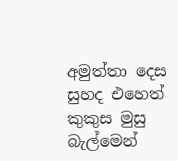අමුත්තා දෙස සුහද එහෙත් කුකුස මුසු බැල්මෙන්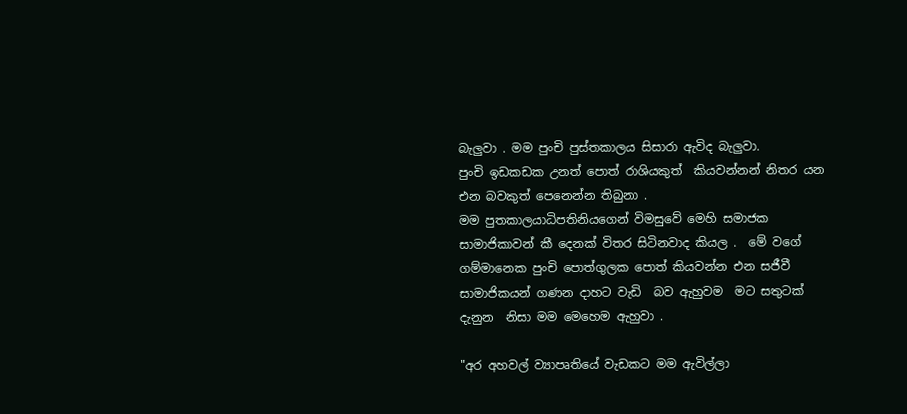බැලුවා . මම පුංචි පුස්තකාලය සිසාරා ඇවිද බැලුවා.
පුංචි ඉඩකඩක උනත් පොත් රාශියකුත්  කියවන්නන් නිතර යන එන බවකුත් පෙනෙන්න තිබුනා .
මම පුතකාලයාධිපතිනියගෙන් විමසුවේ මෙහි සමාජක සාමාජිකාවන් කී දෙනක් විතර සිටිනවාද කියල .  මේ වගේ ගම්මානෙක පුංචි පොත්ගුලක පොත් කියවන්න එන සජීවී සාමාජිකයන් ගණන දාහට වැඩි  බව ඇහුවම  මට සතුටක් දැනුන  නිසා මම මෙහෙම ඇහුවා .

"අර අහවල් ව්‍යාපෘතියේ වැඩකට මම ඇවිල්ලා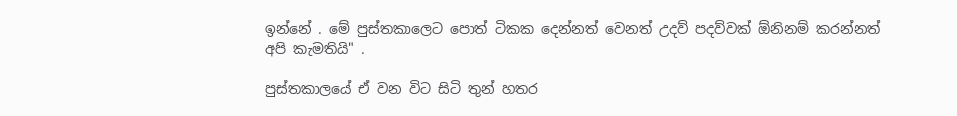ඉන්නේ . මේ පුස්තකාලෙට පොත් ටිකක දෙන්නත් වෙනත් උදව් පදව්වක් ඕනිනම් කරන්නත් අපි කැමතියි" .

පුස්තකාලයේ ඒ වන විට සිටි තුන් හතර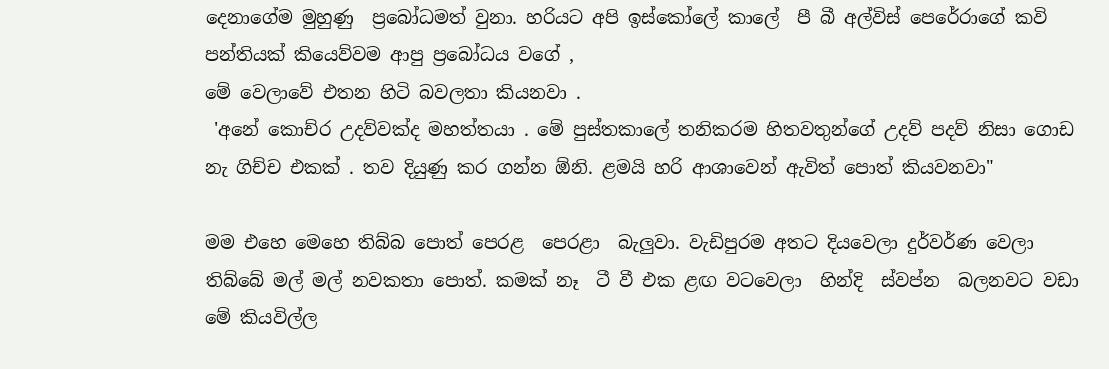දෙනාගේම මුහුණු  ප්‍රබෝධමත් වුනා. හරියට අපි ඉස්කෝලේ කාලේ  පී බී අල්විස් පෙරේරාගේ කවි පන්තියක් කියෙව්වම ආපු ප්‍රබෝධය වගේ ,
මේ වෙලාවේ එතන හිටි බවලතා කියනවා .
 'අනේ කොච්ර උදව්වක්ද මහත්තයා . මේ පුස්තකාලේ තනිකරම හිතවතුන්ගේ උදව් පදව් නිසා ගොඩ නැ ගිච්ච එකක් . තව දියුණු කර ගන්න ඕනි. ළමයි හරි ආශාවෙන් ඇවිත් පොත් කියවනවා"

මම එහෙ මෙහෙ තිබ්බ පොත් පෙරළ  පෙරළා  බැලුවා. වැඩිපුරම අතට දියවෙලා දුර්වර්ණ වෙලා තිබ්බේ මල් මල් නවකතා පොත්. කමක් නෑ  ටී වී එක ළඟ වටවෙලා  හින්දි  ස්වප්න  බලනවට වඩා මේ කියවිල්ල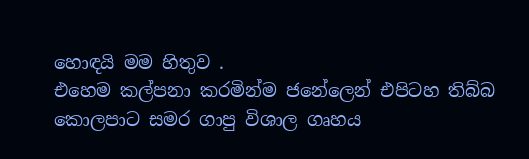හොඳයි මම හිතුව .
එහෙම කල්පනා කරමින්ම ජනේලෙන් එපිටහ තිබ්බ කොලපාට සමර ගාපු විශාල ගෘහය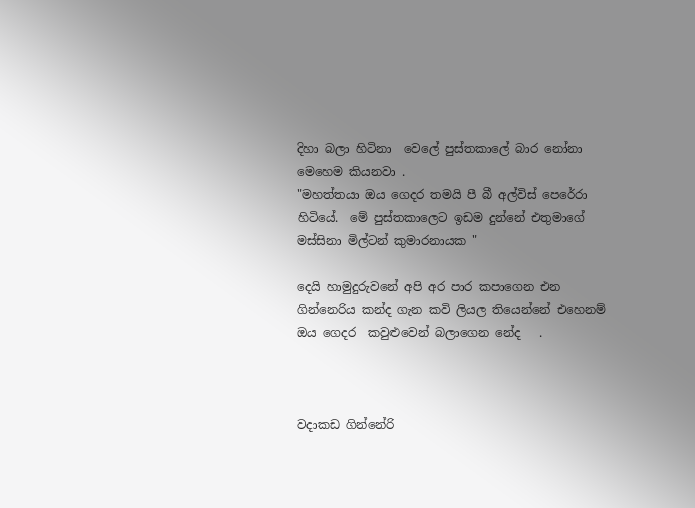දිහා බලා හිටිනා  වෙලේ පුස්තකාලේ බාර නෝනා මෙහෙම කියනවා .
"මහත්තයා ඔය ගෙදර තමයි පී බී අල්විස් පෙරේරා හිටියේ.  මේ පුස්තකාලෙට ඉඩම දුන්නේ එතුමාගේ මස්සිනා මිල්ටන් කුමාරනායක "

දෙයි හාමුදුරුවනේ අපි අර පාර කපාගෙන එන ගින්නෙරිය කන්ද ගැන කවි ලියල තියෙන්නේ එහෙනම් ඔය ගෙදර  කවුළුවෙන් බලාගෙන නේද   .



වදාකඩ ගින්නේරි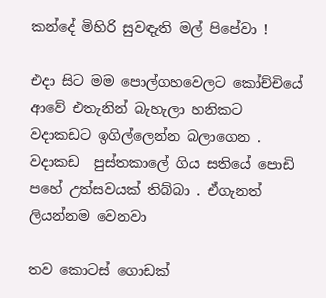කන්දේ මිහිරි සුවඳැති මල් පිපේවා !

එදා සිට මම පොල්ගහවෙලට කෝච්චියේ ආවේ එතැනින් බැහැලා හනිකට වදාකඩට ඉගිල්ලෙන්න බලාගෙන .  වදාකඩ  පුස්තකාලේ ගිය සතියේ පොඩි පහේ උත්සවයක් තිබ්බා . ඒගැනත් ලියන්නම වෙනවා

තව කොටස් ගොඩක්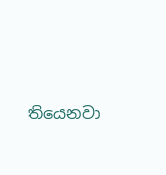තියෙනවා